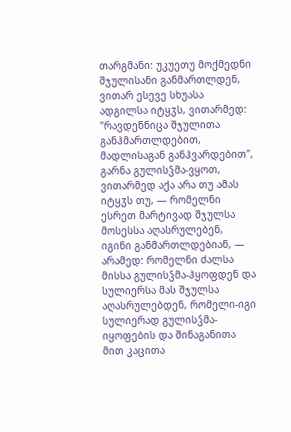თარგმანი: უკუეთუ მოქმედნი შჯულისანი განმართლდენ, ვითარ ესევე სხუასა ადგილსა იტყჳს, ვითარმედ: "რავდენნიცა შჯულითა განჰმართლდებით, მადლისაგან განჰვარდებით", გარნა გულისჴმა-ვყოთ, ვითარმედ აქა არა თუ ამას იტყჳს თუ, — რომელნი ესრეთ მარტივად შჯულსა მოსესსა აღასრულებენ, იგინი განმართლდებიან, — არამედ: რომელნი ძალსა მისსა გულისჴმა-ჰყოფდენ და სულიერსა მას შჯულსა აღასრულებდენ, რომელი-იგი სულიერად გულისჴმა-იყოფების და შინაგანითა მით კაცითა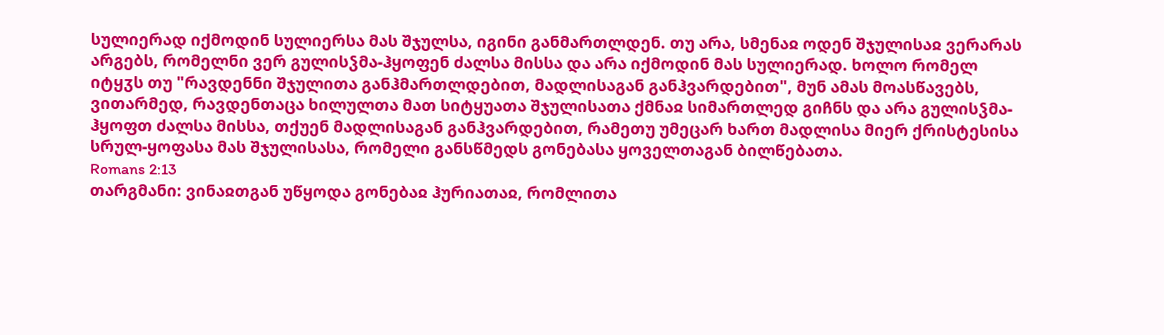სულიერად იქმოდინ სულიერსა მას შჯულსა, იგინი განმართლდენ. თუ არა, სმენაჲ ოდენ შჯულისაჲ ვერარას არგებს, რომელნი ვერ გულისჴმა-ჰყოფენ ძალსა მისსა და არა იქმოდინ მას სულიერად. ხოლო რომელ იტყჳს თუ "რავდენნი შჯულითა განჰმართლდებით, მადლისაგან განჰვარდებით", მუნ ამას მოასწავებს, ვითარმედ, რავდენთაცა ხილულთა მათ სიტყუათა შჯულისათა ქმნაჲ სიმართლედ გიჩნს და არა გულისჴმა-ჰყოფთ ძალსა მისსა, თქუენ მადლისაგან განჰვარდებით, რამეთუ უმეცარ ხართ მადლისა მიერ ქრისტესისა სრულ-ყოფასა მას შჯულისასა, რომელი განსწმედს გონებასა ყოველთაგან ბილწებათა.
Romans 2:13
თარგმანი: ვინაჲთგან უწყოდა გონებაჲ ჰურიათაჲ, რომლითა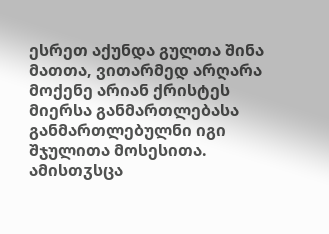ესრეთ აქუნდა გულთა შინა მათთა, ვითარმედ არღარა მოქენე არიან ქრისტეს მიერსა განმართლებასა განმართლებულნი იგი შჯულითა მოსესითა. ამისთჳსცა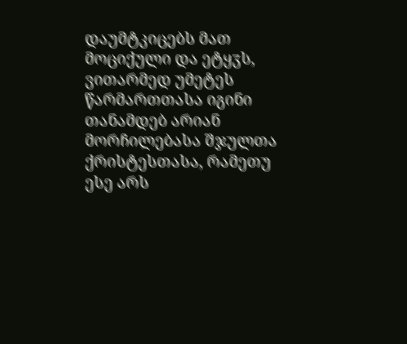დაუმტკიცებს მათ მოციქული და ეტყჳს, ვითარმედ უმეტეს წარმართთასა იგინი თანამდებ არიან მორჩილებასა შჯულთა ქრისტესთასა, რამეთუ ესე არს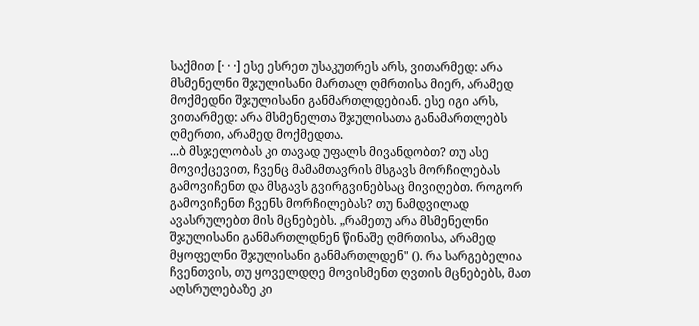საქმით [· · ·] ესე ესრეთ უსაკუთრეს არს, ვითარმედ: არა მსმენელნი შჯულისანი მართალ ღმრთისა მიერ, არამედ მოქმედნი შჯულისანი განმართლდებიან. ესე იგი არს, ვითარმედ: არა მსმენელთა შჯულისათა განამართლებს ღმერთი, არამედ მოქმედთა.
...ბ მსჯელობას კი თავად უფალს მივანდობთ? თუ ასე მოვიქცევით, ჩვენც მამამთავრის მსგავს მორჩილებას გამოვიჩენთ და მსგავს გვირგვინებსაც მივიღებთ. როგორ გამოვიჩენთ ჩვენს მორჩილებას? თუ ნამდვილად ავასრულებთ მის მცნებებს. „რამეთუ არა მსმენელნი შჯულისანი განმართლდნენ წინაშე ღმრთისა, არამედ მყოფელნი შჯულისანი განმართლდენ" (). რა სარგებელია ჩვენთვის, თუ ყოველდღე მოვისმენთ ღვთის მცნებებს, მათ აღსრულებაზე კი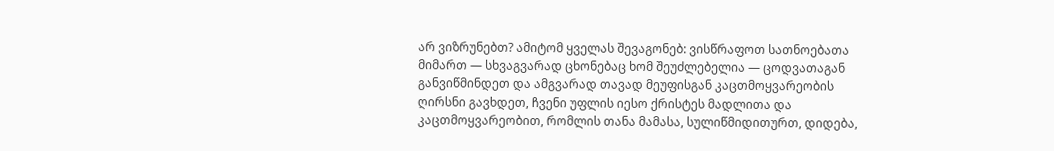არ ვიზრუნებთ? ამიტომ ყველას შევაგონებ: ვისწრაფოთ სათნოებათა მიმართ — სხვაგვარად ცხონებაც ხომ შეუძლებელია — ცოდვათაგან განვიწმინდეთ და ამგვარად თავად მეუფისგან კაცთმოყვარეობის ღირსნი გავხდეთ, ჩვენი უფლის იესო ქრისტეს მადლითა და კაცთმოყვარეობით, რომლის თანა მამასა, სულიწმიდითურთ, დიდება,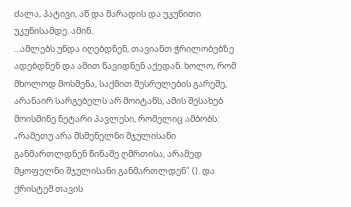ძალა, პატივი, აწ და მარადის და უკუნითი უკუნისამდე. ამინ.
...ამლებს უნდა იღებდნენ, თავიანთ ჭრილობებზე ადებდნენ და ამით წავიდნენ აქედან. ხოლო, რომ მხოლოდ მოსმენა, საქმით შესრულების გარეშე, არანაირ სარგებელს არ მოიტანს, ამის შესახებ მოისმინე ნეტარი პავლესი, რომელიც ამბობს: „რამეთუ არა მსმენელნი შჯულისანი განმართლდნენ წინაშე ღმრთისა, არამედ მყოფელნი შჯულისანი განმართლდენ" (). და ქრისტემ თავის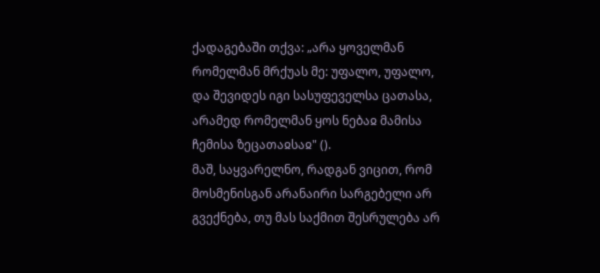ქადაგებაში თქვა: „არა ყოველმან რომელმან მრქუას მე: უფალო, უფალო, და შევიდეს იგი სასუფეველსა ცათასა, არამედ რომელმან ყოს ნებაჲ მამისა ჩემისა ზეცათაჲსაჲ" ().
მაშ, საყვარელნო, რადგან ვიცით, რომ მოსმენისგან არანაირი სარგებელი არ გვექნება, თუ მას საქმით შესრულება არ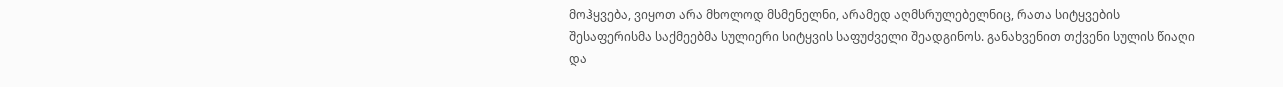მოჰყვება, ვიყოთ არა მხოლოდ მსმენელნი, არამედ აღმსრულებელნიც, რათა სიტყვების შესაფერისმა საქმეებმა სულიერი სიტყვის საფუძველი შეადგინოს. განახვენით თქვენი სულის წიაღი და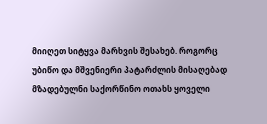მიიღეთ სიტყვა მარხვის შესახებ. როგორც უბიწო და მშვენიერი პატარძლის მისაღებად მზადებულნი საქორწინო ოთახს ყოველი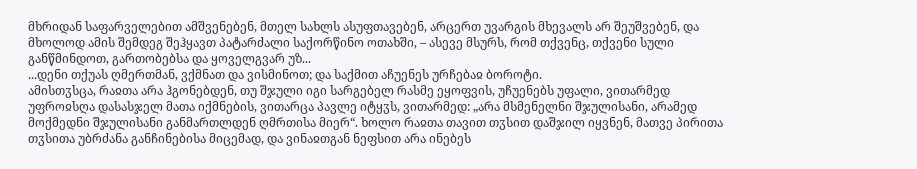მხრიდან საფარველებით ამშვენებენ, მთელ სახლს ასუფთავებენ, არცერთ უვარგის მხევალს არ შეუშვებენ, და მხოლოდ ამის შემდეგ შეჰყავთ პატარძალი საქორწინო ოთახში, – ასევე მსურს, რომ თქვენც, თქვენი სული განწმინდოთ, გართობებსა და ყოველგვარ უზ...
...დენი თქუას ღმერთმან, ვქმნათ და ვისმინოთ; და საქმით აჩუენეს ურჩებაჲ ბოროტი.
ამისთჳსცა, რაჲთა არა ჰგონებდენ, თუ შჯული იგი სარგებელ რასმე ეყოფვის, უჩუენებს უფალი, ვითარმედ უფროჲსღა დასასჯელ მათა იქმნების, ვითარცა პავლე იტყჳს, ვითარმედ: „არა მსმენელნი შჯულისანი, არამედ მოქმედნი შჯულისანი განმართლდენ ღმრთისა მიერ“. ხოლო რაჲთა თავით თჳსით დაშჯილ იყვნენ, მათვე პირითა თჳსითა უბრძანა განჩინებისა მიცემად, და ვინაჲთგან ნეფსით არა ინებეს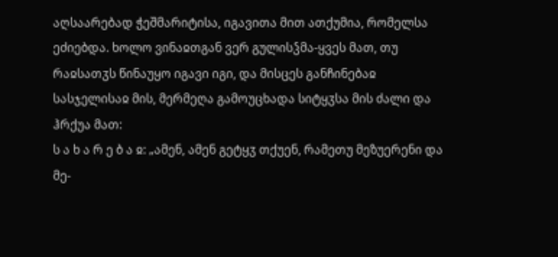აღსაარებად ჭეშმარიტისა, იგავითა მით ათქუმია, რომელსა ეძიებდა. ხოლო ვინაჲთგან ვერ გულისჴმა-ყვეს მათ, თუ რაჲსათჳს წინაუყო იგავი იგი, და მისცეს განჩინებაჲ სასჯელისაჲ მის, მერმეღა გამოუცხადა სიტყჳსა მის ძალი და ჰრქუა მათ:
ს ა ხ ა რ ე ბ ა ჲ: „ამენ, ამენ გეტყჳ თქუენ, რამეთუ მეზუერენი და მე-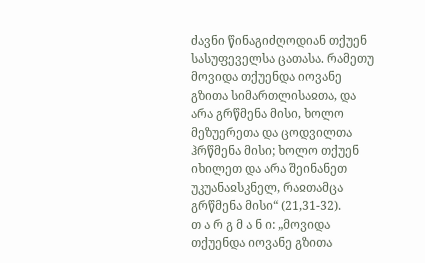ძავნი წინაგიძღოდიან თქუენ სასუფეველსა ცათასა. რამეთუ მოვიდა თქუენდა იოვანე გზითა სიმართლისაჲთა, და არა გრწმენა მისი, ხოლო მეზუერეთა და ცოდვილთა ჰრწმენა მისი; ხოლო თქუენ იხილეთ და არა შეინანეთ უკუანაჲსკნელ, რაჲთამცა გრწმენა მისი“ (21,31-32).
თ ა რ გ მ ა ნ ი: „მოვიდა თქუენდა იოვანე გზითა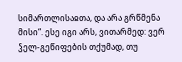სიმართლისაჲთა, და არა გრწმენა მისი“. ესე იგი არს, ვითარმედ: ვერ ჴელ-გეწიფების თქუმად, თუ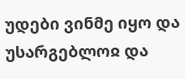უდები ვინმე იყო და უსარგებლოჲ და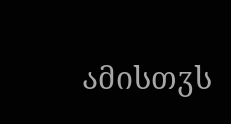ამისთჳს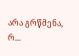არა გრწმენა, რ...